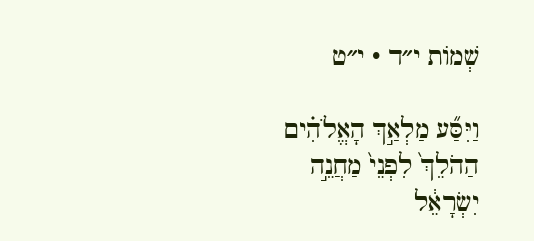שְׁמוֹת י״ד · י״ט

וַיִּסַּ֞ע מַלְאַ֣ךְ הָאֱלֹהִ֗ים הַהֹלֵךְ֙ לִפְנֵי֙ מַחֲנֵ֣ה יִשְׂרָאֵ֔ל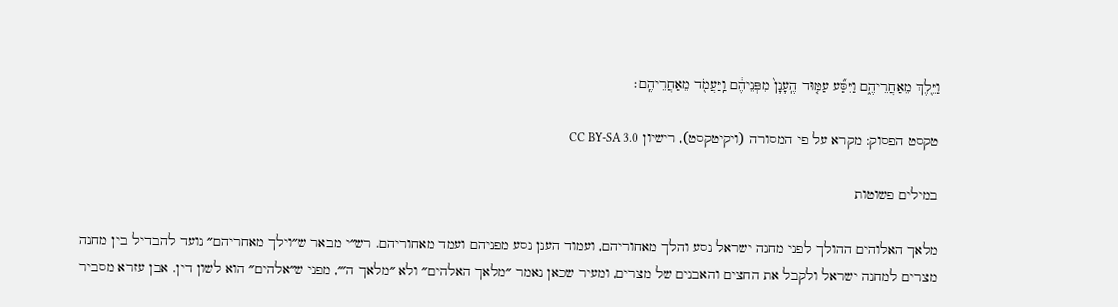וַיֵּ֖לֶךְ מֵאַחֲרֵיהֶ֑ם וַיִּסַּ֞ע עַמּ֤וּד הֶֽעָנָן֙ מִפְּנֵיהֶ֔ם וַֽיַּעֲמֹ֖ד מֵאַחֲרֵיהֶֽם׃

טקסט הפסוק: מקרא על פי המסורה (ויקיטקסט), רישיון CC BY-SA 3.0

במילים פשוטות

מלאך האלוהים ההולך לפני מחנה ישראל נסע והלך מאחוריהם, ועמוד הענן נסע מפניהם ועמד מאחוריהם. רש״י מבאר ש״וילך מאחריהם״ נועד להבדיל בין מחנה מצרים למחנה ישראל ולקבל את החצים והאבנים של מצרים, ומעיר שכאן נאמר ״מלאך האלהים״ ולא ״מלאך ה׳״, מפני ש״אלהים״ הוא לשון דין. אבן עזרא מסביר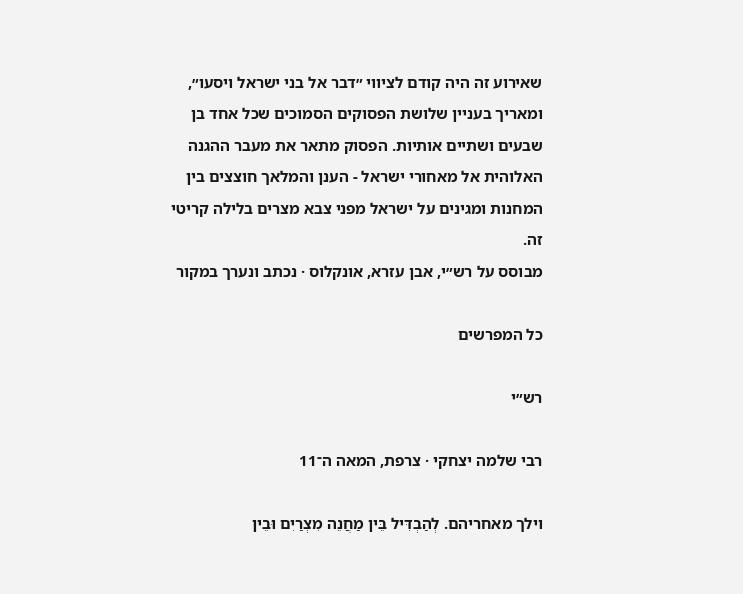שאירוע זה היה קודם לציווי ״דבר אל בני ישראל ויסעו״, ומאריך בעניין שלושת הפסוקים הסמוכים שכל אחד בן שבעים ושתיים אותיות. הפסוק מתאר את מעבר ההגנה האלוהית אל מאחורי ישראל - הענן והמלאך חוצצים בין המחנות ומגינים על ישראל מפני צבא מצרים בלילה קריטי זה.
מבוסס על רש״י, אבן עזרא, אונקלוס · נכתב ונערך במקור

כל המפרשים

רש״י

רבי שלמה יצחקי · צרפת, המאה ה־11

וילך מאחריהם. לְהַבְדִּיל בֵּין מַחֲנֵה מִצְרַיִם וּבֵין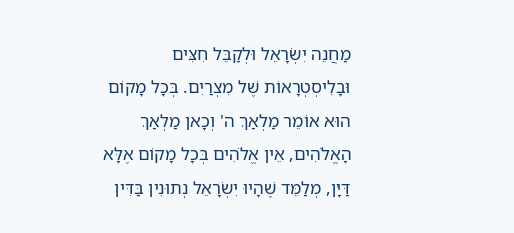מַחֲנֵה יִשְׂרָאֵל וּלְקַבֵּל חִצִּים וּבָלִיסְטְרָאוֹת שֶׁל מִצְרַיִם. בְּכָל מָקוֹם הוּא אוֹמֵר מַלְאַךְ ה' וְכָאן מַלְאַךְ הָאֱלֹהִים, אֵין אֱלֹהִים בְּכָל מָקוֹם אֶלָּא דַּיָּן, מְלַמֵּד שֶׁהָיוּ יִשְׂרָאֵל נְתוּנִין בַּדִּין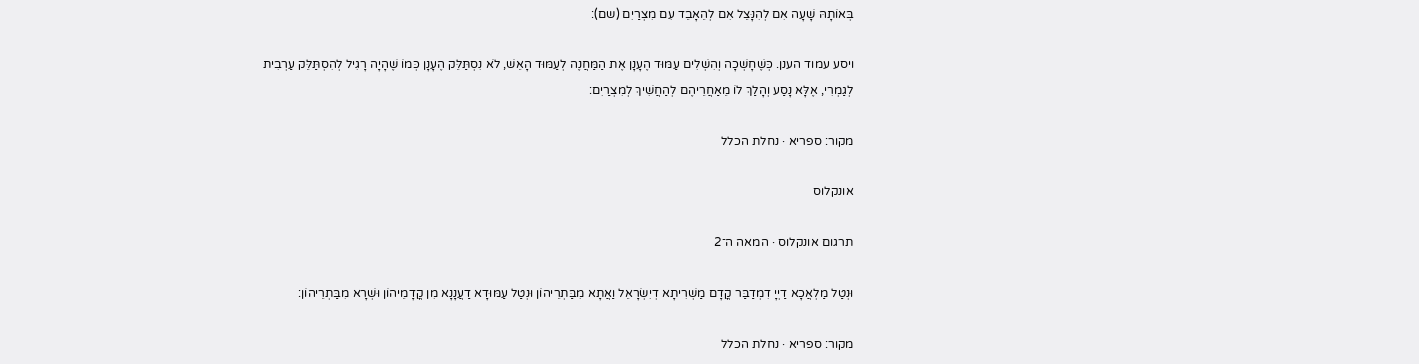בְּאוֹתָהּ שָׁעָה אִם לְהִנָּצֵל אִם לְהֵאָבֵד עִם מִצְרַיִם (שם):

ויסע עמוד הענן. כְּשֶׁחָשְׁכָה וְהִשְׁלִים עַמּוּד הֶעָנָן אֶת הַמַּחֲנֶה לְעַמּוּד הָאֵשׁ, לֹא נִסְתַּלֵּק הֶעָנָן כְּמוֹ שֶׁהָיָה רָגִיל לְהִסְתַּלֵּק עַרְבִית לְגַמְרִי, אֶלָּא נָסַע וְהָלַךְ לוֹ מֵאַחֲרֵיהֶם לְהַחֲשִׁיךְ לְמִצְרַיִם:

מקור: ספריא · נחלת הכלל

אונקלוס

תרגום אונקלוס · המאה ה־2

וּנְטַל מַלְאֲכָא דַיְיָ דִמְדַבַּר קֳדָם מַשְׁרִיתָא דְיִשְׂרָאֵל וַאֲתָא מִבַּתְרֵיהוֹן וּנְטַל עַמּוּדָא דַעֲנָנָא מִן קֳדָמֵיהוֹן וּשְׁרָא מִבַּתְרֵיהוֹן:

מקור: ספריא · נחלת הכלל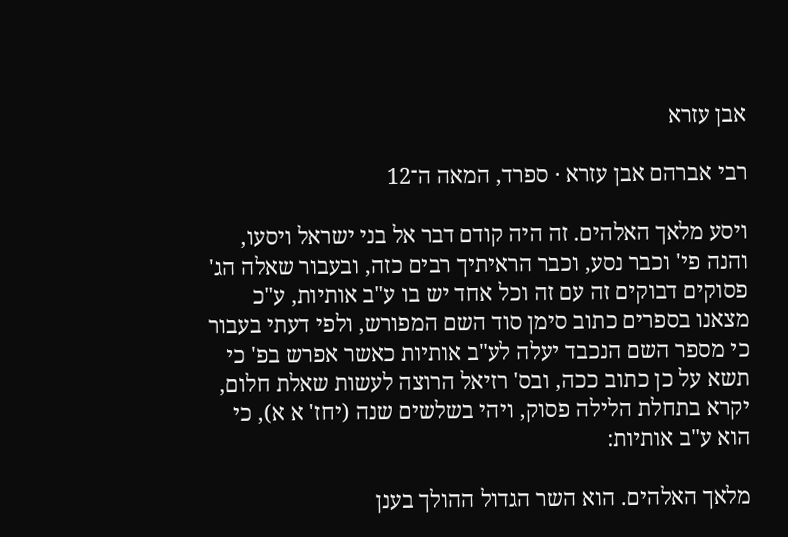אבן עזרא

רבי אברהם אבן עזרא · ספרד, המאה ה־12

ויסע מלאך האלהים. זה היה קודם דבר אל בני ישראל ויסעו, והנה פי' וכבר נסע, וכבר הראיתיך רבים כזה, ובעבור שאלה הג' פסוקים דבוקים זה עם זה וכל אחד יש בו ע"ב אותיות, ע"כ מצאנו בספרים כתוב סימן סוד השם המפורש, ולפי דעתי בעבור כי מספר השם הנכבד יעלה לע"ב אותיות כאשר אפרש בפ' כי תשא על כן כתוב ככה, ובס' רזיאל הרוצה לעשות שאלת חלום, יקרא בתחלת הלילה פסוק, ויהי בשלשים שנה (יחז' א א), כי הוא ע"ב אותיות:

מלאך האלהים. הוא השר הגדול ההולך בענן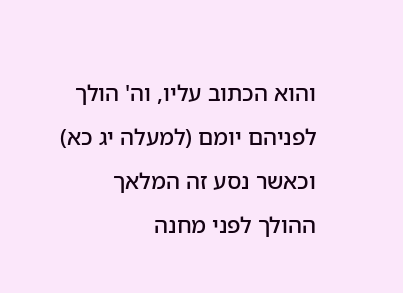והוא הכתוב עליו, וה' הולך לפניהם יומם (למעלה יג כא) וכאשר נסע זה המלאך ההולך לפני מחנה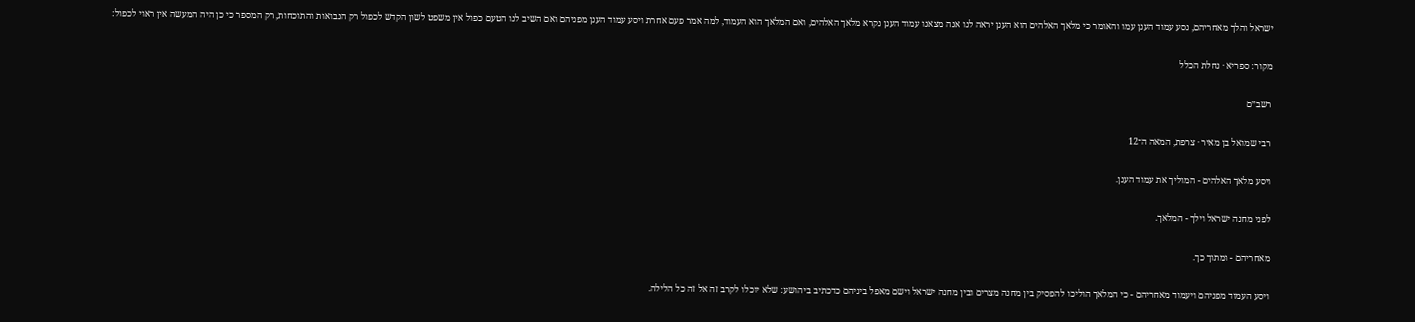ישראל והלך מאחריהם, נסע עמוד הענן עמו והאומר כי מלאך האלהים הוא הענן יראה לנו אנה מצאנו עמוד הענן נקרא מלאך האלהים, ואם המלאך הוא העמוד, למה אמר פעם אחרת ויסע עמוד הענן מפניהם ואם השיב לנו הטעם כפול אין משפט לשון הקדש לכפול רק הנבואות והתוכחות, רק המספר כי כן היה המעשה אין ראוי לכפול:

מקור: ספריא · נחלת הכלל

רשב״ם

רבי שמואל בן מאיר · צרפת, המאה ה־12

ויסע מלאך האלהים - המוליך את עמוד הענן.

לפני מחנה ישראל וילך - המלאך.

מאחריהם - ומתוך כך.

ויסע העמוד מפניהם ויעמוד מאחריהם - כי המלאך הוליכו להפסיק בין מחנה מצרים ובין מחנה ישראל וישם מאפל ביניהם כדכתיב ביהושע: שלא יוכלו לקרב זה אל זה כל הלילה.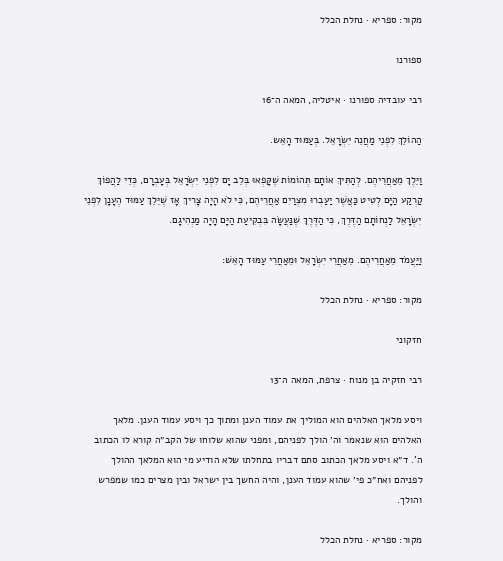מקור: ספריא · נחלת הכלל

ספורנו

רבי עובדיה ספורנו · איטליה, המאה ה־16

הַהוֹלֵךְ לִפְנֵי מַחֲנֵה יִשְׂרָאֵל. בְּעַמּוּד הָאֵש.

וַיֵּלֶךְ מֵאַחֲרֵיהֶם. לְהַתִּיךְ אוֹתָם תְּהוֹמוֹת שֶׁקָּפְאוּ בְּלֵב יָם לִפְנֵי יִשְׂרָאֵל בְּעָבְרָם, כְּדֵי לַהֲפוֹךְ קַרְקַע הַיָּם לְטִיט כַּאֲשֶׁר יַעַבְרוּ מִצְרַיִם אַחֲרֵיהֶם, כִּי לֹא הָיָה צָרִיךְ אָז שֶׁיֵּלֵךְ עַמּוּד הֶעָנָן לִפְנֵי יִשְׂרָאֵל לַנְחוֹתָם הַדֶּרֶךְ, כִּי הַדֶּרֶךְ שֶׁנַּעֲשָׂה בִּבְקִיעַת הַיָּם הָיָה מַנְהִיגָם.

וַיַּעֲמֹד מֵאַחֲרֵיהֶם. מֵאַחֲרֵי יִשְׂרָאֵל וּמֵאַחֲרֵי עַמּוּד הָאֵשׁ:

מקור: ספריא · נחלת הכלל

חזקוני

רבי חזקיה בן מנוח · צרפת, המאה ה־13

ויסע מלאך האלהים הוא המוליך את עמוד הענן ומתוך כך ויסע עמוד הענן. מלאך האלהים הוא שנאמר וה׳ הולך לפניהם, ומפני שהוא שלוחו של הקב״ה קורא לו הכתוב ה'. ד״א ויסע מלאך הכתוב סתם דבריו בתחלתו שלא הודיע מי הוא המלאך ההולך לפניהם ואח״כ פי׳ שהוא עמוד הענן, והיה החשך בין ישראל ובין מצרים כמו שמפרש והולך.

מקור: ספריא · נחלת הכלל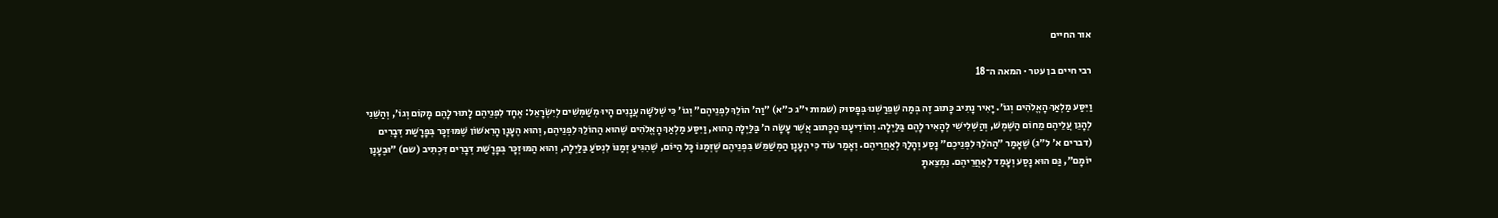אור החיים

רבי חיים בן עטר · המאה ה־18

וַיִּסַּע מַלְאַךְ הָאֱלֹהִים וְגוֹ׳. יָאִיר נָתִיב כָּתוּב זֶה בְּמַה שֶׁפֵּרַשְׁנוּ בְּפָסוּק (שמות י״ג כ״א) ״וַה׳ הוֹלֵךְ לִפְנֵיהֶם״ וְגוֹ׳ כִּי שְׁלֹשָׁה עֲנָנִים הָיוּ מְשַׁמְּשִׁים לְיִשְׂרָאֵל: אֶחָד לִפְנֵיהֶם לָתוּר לָהֶם מָקוֹם וְגוֹ׳, וְהַשֵּׁנִי לְהָגֵן עֲלֵיהֶם מֵחוֹם הַשֶּׁמֶשׁ, וְהַשְּׁלִישִׁי לְהָאִיר לָהֶם בַּלַּיְלָה. וְהוֹדִיעָנוּ הַכָּתוּב אֲשֶׁר עָשָׂה ה׳ בַּלַּיְלָה הַהוּא, וַיִּסַּע מַלְאַךְ הָאֱלֹהִים שֶׁהוּא הַהוֹלֵךְ לִפְנֵיהֶם, וְהוּא הֶעָנָן הָרִאשׁוֹן שֶׁמּוּזְכָּר בְּפָרָשַׁת דְּבָרִים (דברים א׳ ל״ג) שֶׁאָמַר ״הַהֹלֵךְ לִפְנֵיכֶם״ נָסַע וְהָלַךְ לְאַחֲרֵיהֶם. וְאָמַר עוֹד כִּי הֶעָנָן הַמְשַׁמֵּשׁ בִּפְנֵיהֶם שֶׁזְּמַנּוֹ כָּל הַיּוֹם, שֶׁהִגִּיעַ זְמַנּוֹ לִנְסֹעַ בַּלַּיְלָה, וְהוּא הַמּוּזְכָּר בְּפָרָשַׁת דְּבָרִים דִּכְתִיב (שם) ״וּבֶעָנָן יוֹמָם״, גַּם הוּא נָסַע וְעָמַד לְאַחֲרֵיהֶם. נִמְצֵאתָ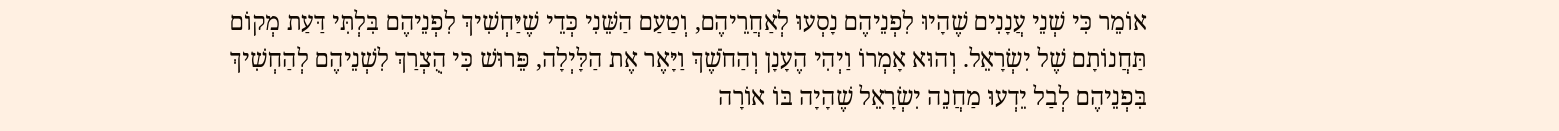אוֹמֵר כִּי שְׁנֵי עֲנָנִים שֶׁהָיוּ לִפְנֵיהֶם נָסְעוּ לְאַחֲרֵיהֶם, וְטַעַם הַשֵּׁנִי כְּדֵי שֶׁיַּחְשִׁיךְ לִפְנֵיהֶם בִּלְתִּי דַּעַת מְקוֹם תַּחֲנוֹתָם שֶׁל יִשְׂרָאֵל. וְהוּא אָמְרוֹ וַיְהִי הֶעָנָן וְהַחֹשֶׁךְ וַיָּאֶר אֶת הַלָּיְלָה, פֵּרוּשׁ כִּי הֻצְרַךְ לִשְׁנֵיהֶם לְהַחְשִׁיךְ בִּפְנֵיהֶם לְבַל יֵדְעוּ מַחֲנֵה יִשְׂרָאֵל שֶׁהָיָה בּוֹ אוֹרָה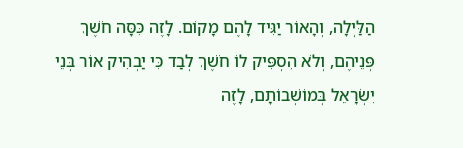הַלַּיְלָה, וְהָאוֹר יַגִּיד לָהֶם מָקוֹם. לָזֶה כִּסָּה חֹשֶׁךְ פְּנֵיהֶם, וְלֹא הִסְפִּיק לוֹ חֹשֶׁךְ לְבַד כִּי יַבְהִיק אוֹר בְּנֵי יִשְׂרָאֵל בְּמוֹשְׁבוֹתָם, לָזֶה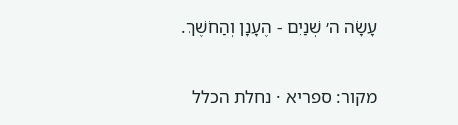עָשָׂה ה׳ שְׁנַיִם - הֶעָנָן וְהַחֹשֶׁךְ.

מקור: ספריא · נחלת הכלל